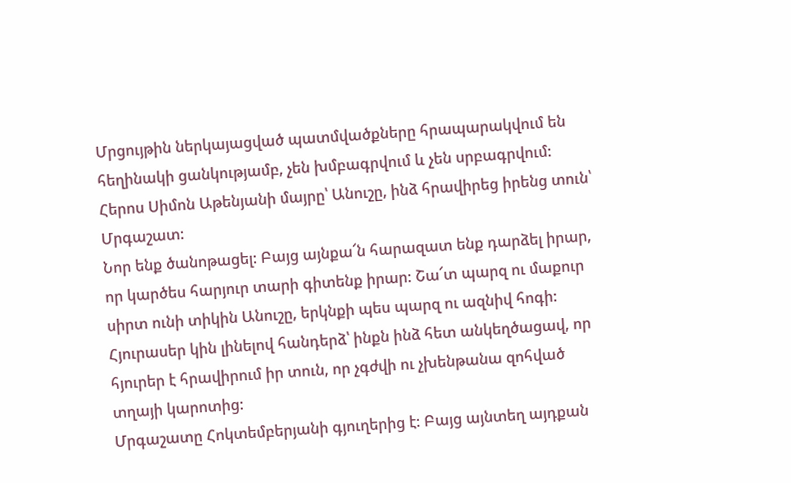Մրցույթին ներկայացված պատմվածքները հրապարակվում են հեղինակի ցանկությամբ, չեն խմբագրվում և չեն սրբագրվում:
Հերոս Սիմոն Աթենյանի մայրը՝ Անուշը, ինձ հրավիրեց իրենց տուն՝ Մրգաշատ:
Նոր ենք ծանոթացել: Բայց այնքա՜ն հարազատ ենք դարձել իրար, որ կարծես հարյուր տարի գիտենք իրար: Շա՜տ պարզ ու մաքուր սիրտ ունի տիկին Անուշը, երկնքի պես պարզ ու ազնիվ հոգի:
Հյուրասեր կին լինելով հանդերձ՝ ինքն ինձ հետ անկեղծացավ, որ հյուրեր է հրավիրում իր տուն, որ չգժվի ու չխենթանա զոհված տղայի կարոտից:
Մրգաշատը Հոկտեմբերյանի գյուղերից է: Բայց այնտեղ այդքան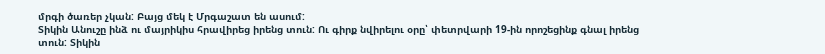մրգի ծառեր չկան: Բայց մեկ է Մրգաշատ են ասում:
Տիկին Անուշը ինձ ու մայրիկիս հրավիրեց իրենց տուն: Ու գիրք նվիրելու օրը՝ փետրվարի 19-ին որոշեցինք գնալ իրենց տուն: Տիկին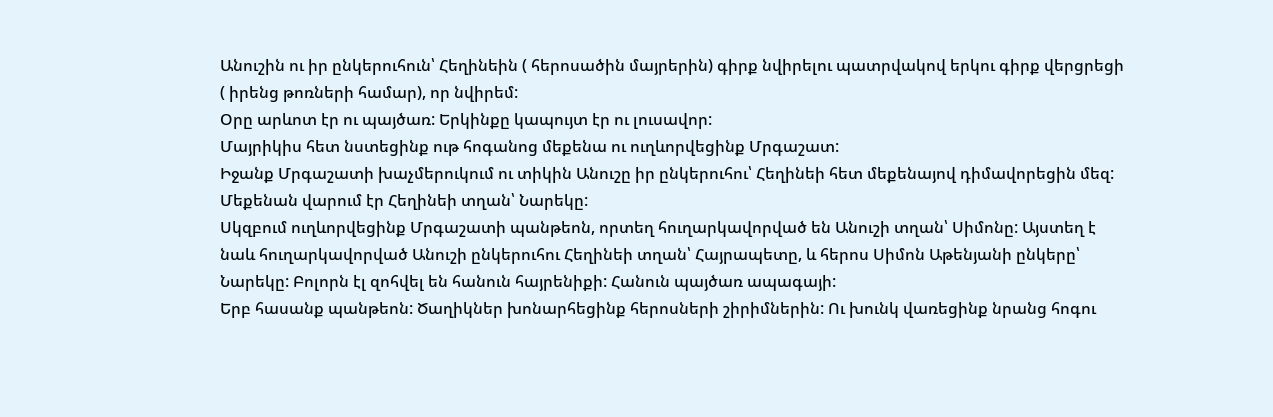Անուշին ու իր ընկերուհուն՝ Հեղինեին ( հերոսածին մայրերին) գիրք նվիրելու պատրվակով երկու գիրք վերցրեցի ( իրենց թոռների համար), որ նվիրեմ:
Օրը արևոտ էր ու պայծառ: Երկինքը կապույտ էր ու լուսավոր:
Մայրիկիս հետ նստեցինք ութ հոգանոց մեքենա ու ուղևորվեցինք Մրգաշատ:
Իջանք Մրգաշատի խաչմերուկում ու տիկին Անուշը իր ընկերուհու՝ Հեղինեի հետ մեքենայով դիմավորեցին մեզ: Մեքենան վարում էր Հեղինեի տղան՝ Նարեկը:
Սկզբում ուղևորվեցինք Մրգաշատի պանթեոն, որտեղ հուղարկավորված են Անուշի տղան՝ Սիմոնը: Այստեղ է նաև հուղարկավորված Անուշի ընկերուհու Հեղինեի տղան՝ Հայրապետը, և հերոս Սիմոն Աթենյանի ընկերը՝ Նարեկը: Բոլորն էլ զոհվել են հանուն հայրենիքի: Հանուն պայծառ ապագայի:
Երբ հասանք պանթեոն: Ծաղիկներ խոնարհեցինք հերոսների շիրիմներին: Ու խունկ վառեցինք նրանց հոգու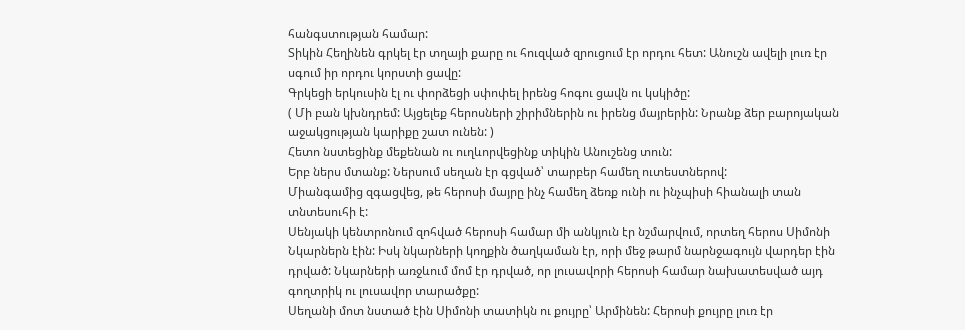հանգստության համար:
Տիկին Հեղինեն գրկել էր տղայի քարը ու հուզված զրուցում էր որդու հետ: Անուշն ավելի լուռ էր սգում իր որդու կորստի ցավը:
Գրկեցի երկուսին էլ ու փորձեցի սփոփել իրենց հոգու ցավն ու կսկիծը:
( Մի բան կխնդրեմ: Այցելեք հերոսների շիրիմներին ու իրենց մայրերին: Նրանք ձեր բարոյական աջակցության կարիքը շատ ունեն: )
Հետո նստեցինք մեքենան ու ուղևորվեցինք տիկին Անուշենց տուն:
Երբ ներս մտանք: Ներսում սեղան էր գցված՝ տարբեր համեղ ուտեստներով:
Միանգամից զգացվեց, թե հերոսի մայրը ինչ համեղ ձեռք ունի ու ինչպիսի հիանալի տան տնտեսուհի է:
Սենյակի կենտրոնում զոհված հերոսի համար մի անկյուն էր նշմարվում, որտեղ հերոս Սիմոնի Նկարներն էին: Իսկ նկարների կողքին ծաղկաման էր, որի մեջ թարմ նարնջագույն վարդեր էին դրված: Նկարների առջևում մոմ էր դրված, որ լուսավորի հերոսի համար նախատեսված այդ գողտրիկ ու լուսավոր տարածքը:
Սեղանի մոտ նստած էին Սիմոնի տատիկն ու քույրը՝ Արմինեն: Հերոսի քույրը լուռ էր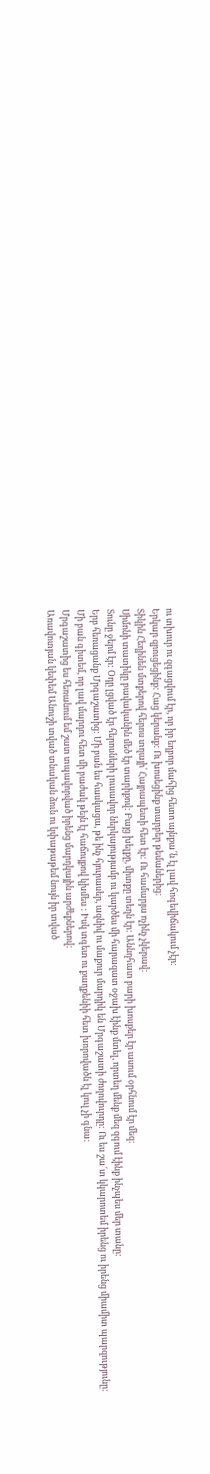ու տխուր ու զգացվում էր, որ իր եղբոր մահից հետո այնքա՜ն էլ լավ հոգեվիճակում չէր:
Երկար զրուցեցինք: Հաց կերանք: Ու խոսեցինք տարբեր թեմաներից:
Տիկին Հեղինեն մտքերով հերոս տղայի՝ Հայրապետի հետ էր: Ու համարյա ոչինչ չկերավ:
Սիմոնի տատիկը բավականին մեծ էր տարիքով: Բայց խելքը, միտքը տեղն էր: Աննդհատ բարի խոսքեր էր ասում օրհնում էր մեզ:
Տունը ջերմ էր: Օդը լցված էր հերոսների լուսավոր ներկայությամբ ու կարծես մի հարազատ օջախ էինք մտել, որտեղ մենք մեզ զգում էինք ինչպես մեր տանը:
Երբ հեռացանք Մրգաշատից: Մի բան ես հասկացա, թե ինչ հյուրասեր, ազնիվ ու մաքուր մարդիկ են Մրգաշատի ժողովուրդը: Ու ես շա՜տ կկարոտեմ իրենց ու իրենց միամիտ պարզությունը:
Մի բան գիտեմ, որ լավ մարդու հետ մի բաժակ թեյն էլ հաճույքով կխմես : Իսկ տգետ ու քաղքենիի հետ խորովածն էլ կուլ չի գնա:
Մրգաշատից ես հեռանում եմ շատ տպավորված իրենց մարդկային արժեքներով:
Առավոտյան կեփեմ Անուշի տված տնական ձուն ու կփաթաթեմ նույն իր տված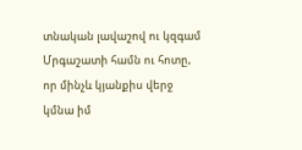տնական լավաշով ու կզգամ Մրգաշատի համն ու հոտը, որ մինչև կյանքիս վերջ կմնա իմ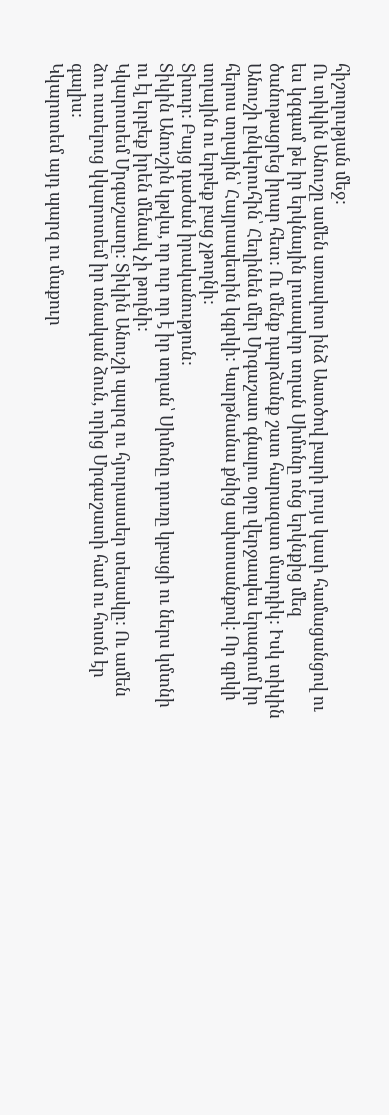հիշողության մեջ:
Ու տիկին Անուշը ամեն առավոտ ինձ Աստծով բարի լույս կասի համացանցով ու ես կզգամ թե իր երկնային լուսավոր տղան Սիմոնը ոնց երկնքից մեզ ծանոթացրեց իրար հետ: Ու մենք դարձանք շատ հարազատ մարդիկ: Իսկ տիկին Անուշի ընկերուհին՝ Հեղինեն մեր Մրգաշատ գնալու օրը վերջապես երազում իր հերոս տղային՝ Հայրապետին կգրկի: Կարթնանա քնից ափսոսանքով: Որ գրկի տղային ու երբեք բաց չթողնի:
Տխուր: Բայց դաժան իրականություն:
Տիկին Անուշին կթվա, որ ուր որ է իր տղան՝ Սիմոնը դուռը կբացի ու ներս կմտնի ու էլ երբեք իրեն մենակ չի թողնի:
Կկարոտեմ Մրգաշատը: Տիկին Անուշի պարզ ու հյուրասսեր տեսակը: Ու ամեն ձու ուտելուց կկարոտեմ իր տնական ձուն, որից Մրգաշատի համ ու հոտն էր գալիս:
Կկարոտեմ այդ պարզ ու մաքուր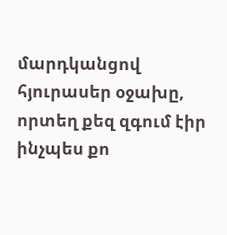մարդկանցով հյուրասեր օջախը, որտեղ քեզ զգում էիր ինչպես քո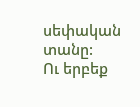սեփական տանը:
Ու երբեք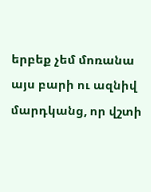երբեք չեմ մոռանա այս բարի ու ազնիվ մարդկանց, որ վշտի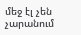մեջ էլ չեն չարանում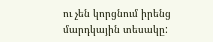ու չեն կորցնում իրենց մարդկային տեսակը: